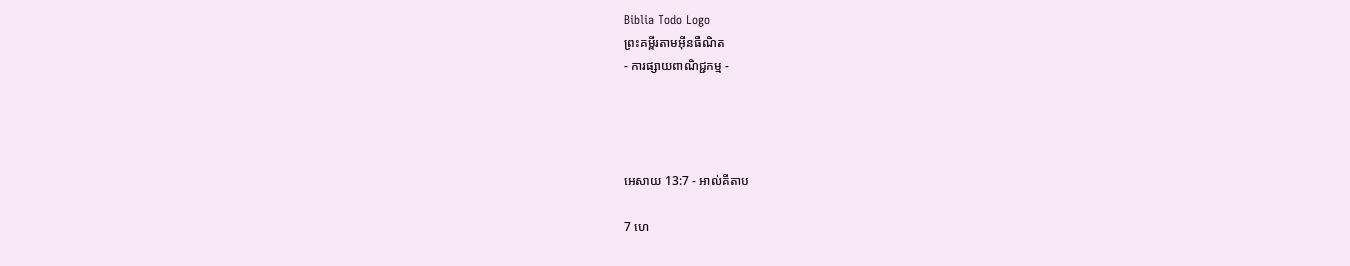Biblia Todo Logo
ព្រះគម្ពីរតាមអ៊ីនធឺណិត
- ការផ្សាយពាណិជ្ជកម្ម -




អេសាយ 13:7 - អាល់គីតាប

7 ហេ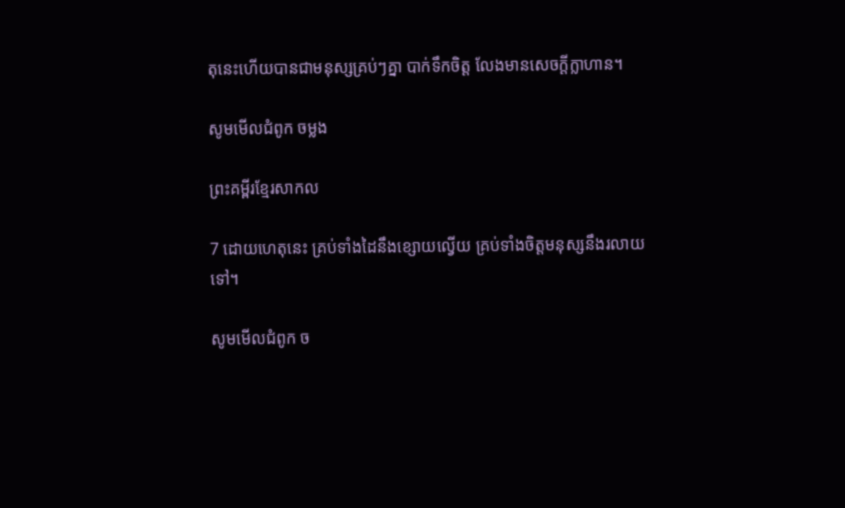តុនេះហើយបានជាមនុស្សគ្រប់ៗគ្នា បាក់ទឹកចិត្ត លែងមានសេចក្ដីក្លា‌ហាន។

សូមមើលជំពូក ចម្លង

ព្រះគម្ពីរខ្មែរសាកល

7 ដោយហេតុនេះ គ្រប់ទាំងដៃនឹងខ្សោយល្វើយ គ្រប់ទាំងចិត្តមនុស្សនឹងរលាយទៅ។

សូមមើលជំពូក ច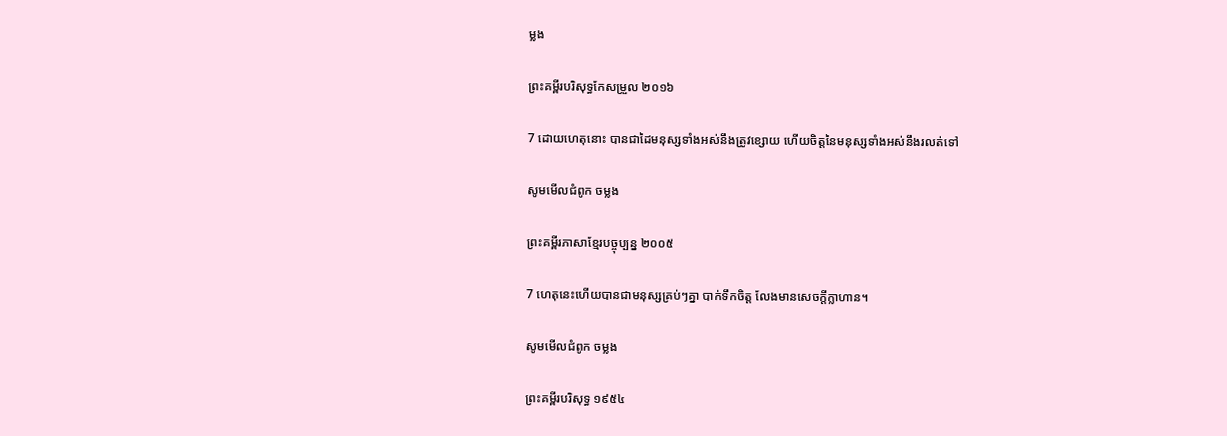ម្លង

ព្រះគម្ពីរបរិសុទ្ធកែសម្រួល ២០១៦

7 ដោយហេតុនោះ បានជាដៃមនុស្សទាំងអស់នឹងត្រូវខ្សោយ ហើយចិត្តនៃមនុស្សទាំងអស់នឹងរលត់ទៅ

សូមមើលជំពូក ចម្លង

ព្រះគម្ពីរភាសាខ្មែរបច្ចុប្បន្ន ២០០៥

7 ហេតុនេះហើយបានជាមនុស្សគ្រប់ៗគ្នា បាក់ទឹកចិត្ត លែងមានសេចក្ដីក្លា‌ហាន។

សូមមើលជំពូក ចម្លង

ព្រះគម្ពីរបរិសុទ្ធ ១៩៥៤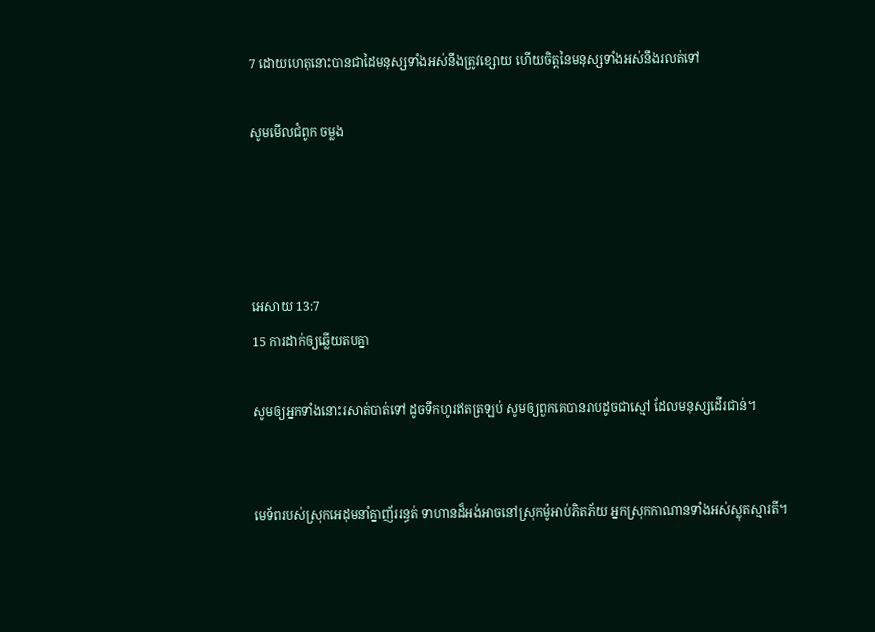7 ដោយហេតុនោះបានជាដៃមនុស្សទាំងអស់នឹងត្រូវខ្សោយ ហើយចិត្តនៃមនុស្សទាំងអស់នឹងរលត់ទៅ

សូមមើលជំពូក ចម្លង




អេសាយ 13:7
15 ការដាក់ឲ្យឆ្លើយតបគ្នា

សូមឲ្យអ្នកទាំងនោះរសាត់បាត់ទៅ ដូចទឹកហូរឥតត្រឡប់ សូមឲ្យពួកគេបានរាបដូចជាស្មៅ ដែលមនុស្សដើរជាន់។


មេ‌ទ័ពរបស់ស្រុកអេដុមនាំគ្នាញ័ររន្ធត់ ទាហានដ៏អង់អាចនៅស្រុកម៉ូអាប់ភិតភ័យ អ្នកស្រុកកាណានទាំងអស់ស្លុតស្មារតី។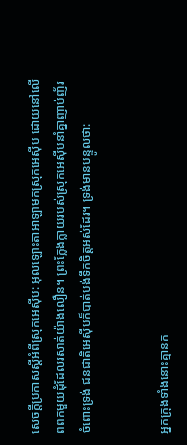សេចក្ដីប្រកាសស្ដីអំពីស្រុកអេស៊ីប: អុលឡោះ‌តាអាឡាមកស្រុកអេស៊ីប ដោយនៅលើពពកមួយដុំដែលរសាត់យ៉ាងលឿន។ ព្រះក្លែង‌ក្លាយរបស់ស្រុកអេស៊ីបនាំគ្នាញាប់‌ញ័រ ចំពោះទ្រង់ ជន‌ជាតិអេស៊ីបក៏បាត់បង់ទឹកចិត្តអស់ដែរ។ ទ្រង់មានបន្ទូលថា:


អ្នកក្រុងទាំងនោះគ្មានក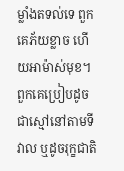ម្លាំងតទល់ទេ ពួកគេភ័យខ្លាច ហើយអាម៉ាស់មុខ។ ពួកគេប្រៀបដូចជាស្មៅនៅតាមទីវាល ឬដូចរុក្ខ‌ជាតិ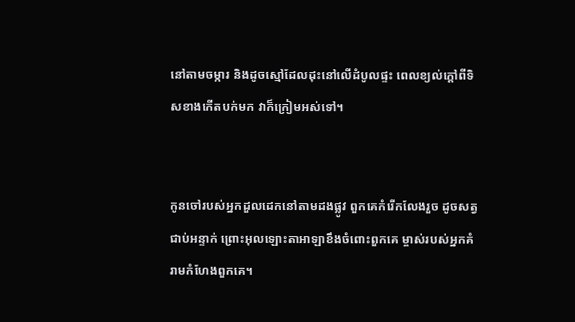នៅតាមចម្ការ និងដូចស្មៅដែលដុះនៅលើដំបូលផ្ទះ ពេលខ្យល់ក្ដៅពីទិសខាងកើតបក់មក វាក៏ក្រៀមអស់ទៅ។


កូនចៅរបស់អ្នកដួលដេកនៅតាមដងផ្លូវ ពួកគេកំរើកលែងរួច ដូចសត្វជាប់អន្ទាក់ ព្រោះអុលឡោះ‌តាអាឡាខឹងចំពោះពួកគេ ម្ចាស់របស់អ្នកគំរាមកំហែងពួកគេ។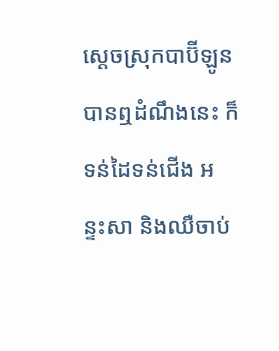ស្ដេចស្រុកបាប៊ី‌ឡូនបានឮដំណឹងនេះ ក៏ទន់ដៃទន់ជើង អន្ទះ‌សា និងឈឺចាប់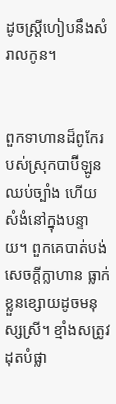ដូចស្ត្រីហៀបនឹងសំរាលកូន។


ពួកទាហានដ៏ពូកែរបស់ស្រុកបាប៊ី‌ឡូន ឈប់ច្បាំង ហើយសំងំនៅក្នុងបន្ទាយ។ ពួកគេបាត់បង់សេចក្ដីក្លា‌ហាន ធ្លាក់ខ្លួនខ្សោយដូចមនុស្សស្រី។ ខ្មាំងសត្រូវដុតបំផ្លា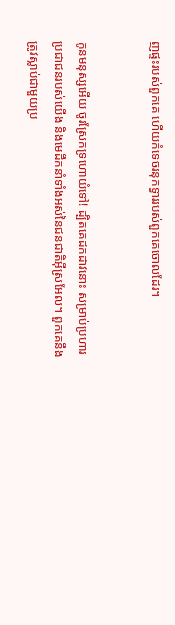ញផ្ទះរបស់ពួកគេ ហើយកំទេចរនុកទ្វាររបស់ពួកគេចោលដែរ។


កូនមនុស្សអើយ ចូរស្រែកទ្រហោយំទៅ! ដ្បិតគេដកដាវនោះ សម្រាប់ប្រហារប្រជា‌ជនរបស់យើង និងមេដឹកនាំទាំងអស់នៃជន‌ជាតិអ៊ីស្រ‌អែល។ ពួកគេនឹងត្រូវស្លាប់ជាមួយប្រ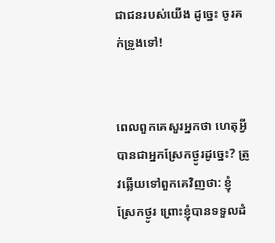ជា‌ជនរបស់យើង ដូច្នេះ ចូរគក់ទ្រូងទៅ!


ពេលពួកគេសួរអ្នកថា ហេតុអ្វីបានជាអ្នកស្រែកថ្ងូរដូច្នេះ? ត្រូវឆ្លើយទៅពួកគេវិញថា: ខ្ញុំស្រែកថ្ងូរ ព្រោះខ្ញុំបានទទួលដំ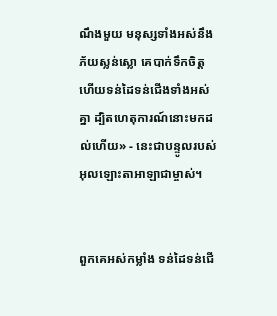ណឹងមួយ មនុស្សទាំងអស់នឹងភ័យស្លន់‌ស្លោ គេបាក់ទឹកចិត្ត ហើយទន់ដៃទន់ជើងទាំងអស់គ្នា ដ្បិតហេតុ‌ការណ៍នោះមកដល់ហើយ» - នេះជាបន្ទូលរបស់អុលឡោះ‌តាអាឡាជាម្ចាស់។


ពួកគេអស់កម្លាំង ទន់ដៃទន់ជើ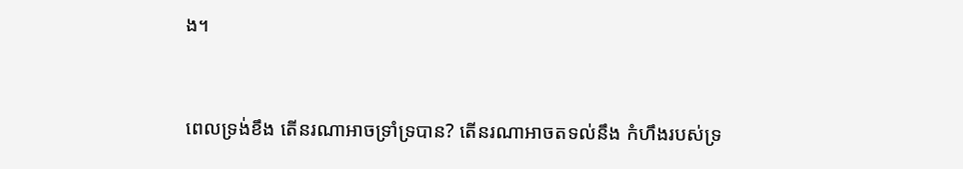ង។


ពេលទ្រង់ខឹង តើនរណាអាចទ្រាំ‌ទ្របាន? តើនរណាអាចតទល់នឹង កំហឹងរបស់ទ្រ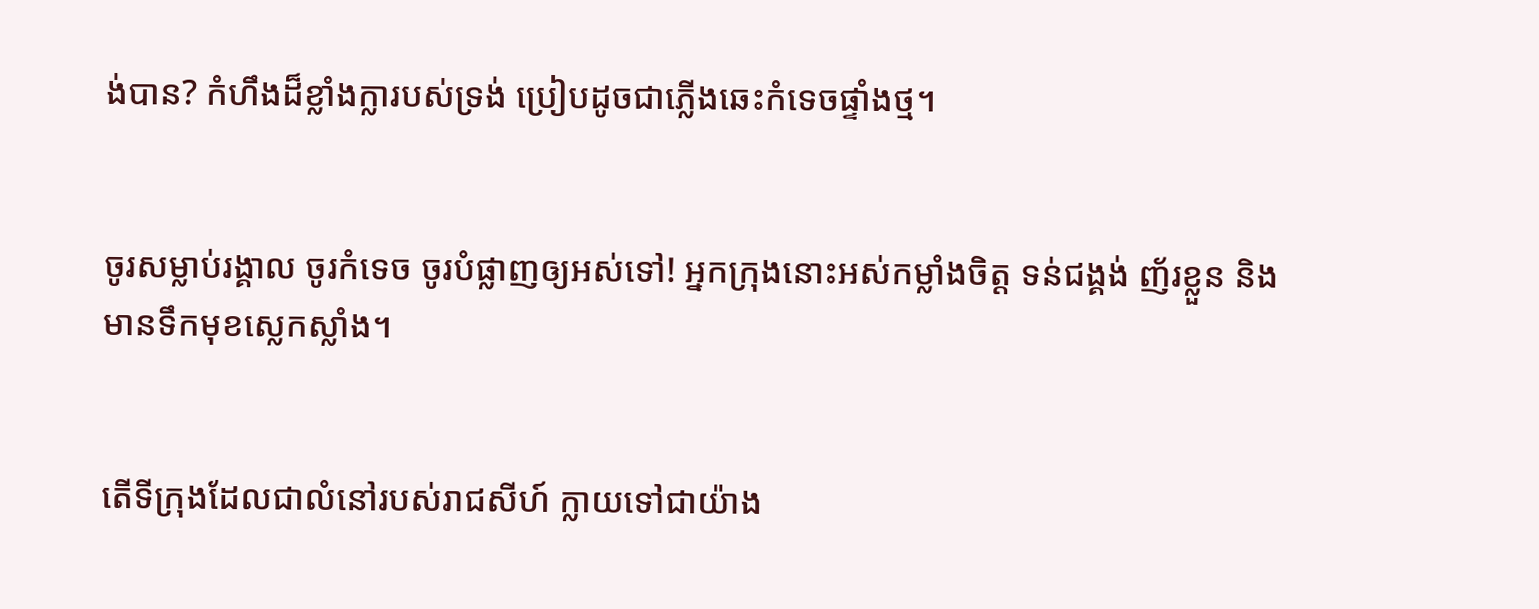ង់បាន? កំហឹងដ៏ខ្លាំង‌ក្លារបស់ទ្រង់ ប្រៀបដូចជាភ្លើងឆេះកំទេចផ្ទាំងថ្ម។


ចូរសម្លាប់រង្គាល ចូរកំទេច ចូរបំផ្លាញឲ្យអស់ទៅ! អ្នកក្រុងនោះអស់កម្លាំងចិត្ត ទន់ជង្គង់ ញ័រខ្លួន និងមានទឹកមុខស្លេក‌ស្លាំង។


តើទីក្រុងដែលជាលំ‌នៅរបស់រាជ‌សីហ៍ ក្លាយទៅជាយ៉ាង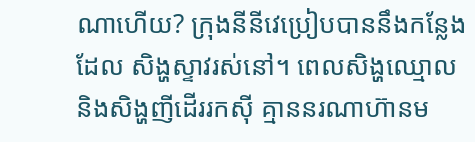ណាហើយ? ក្រុងនីនីវេប្រៀបបាននឹងកន្លែងដែល សិង្ហស្ទាវរស់នៅ។ ពេលសិង្ហឈ្មោល និងសិង្ហញីដើររកស៊ី គ្មាននរណាហ៊ានម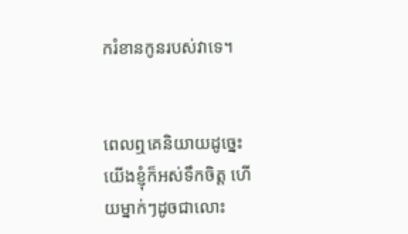ករំខានកូនរបស់វាទេ។


ពេលឮគេនិយាយដូច្នេះ យើងខ្ញុំក៏អស់ទឹកចិត្ត ហើយម្នាក់ៗដូចជាលោះ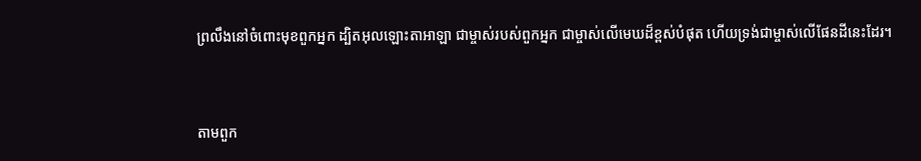ព្រលឹងនៅចំពោះមុខពួកអ្នក ដ្បិតអុលឡោះ‌តាអាឡា ជាម្ចាស់របស់ពួកអ្នក ជាម្ចាស់លើមេឃដ៏ខ្ពស់បំផុត ហើយទ្រង់ជាម្ចាស់លើផែនដីនេះដែរ។


តាមពួក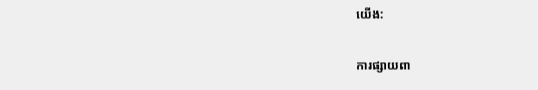យើង:

ការផ្សាយពា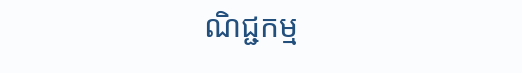ណិជ្ជកម្ម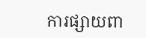ការផ្សាយពា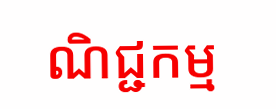ណិជ្ជកម្ម